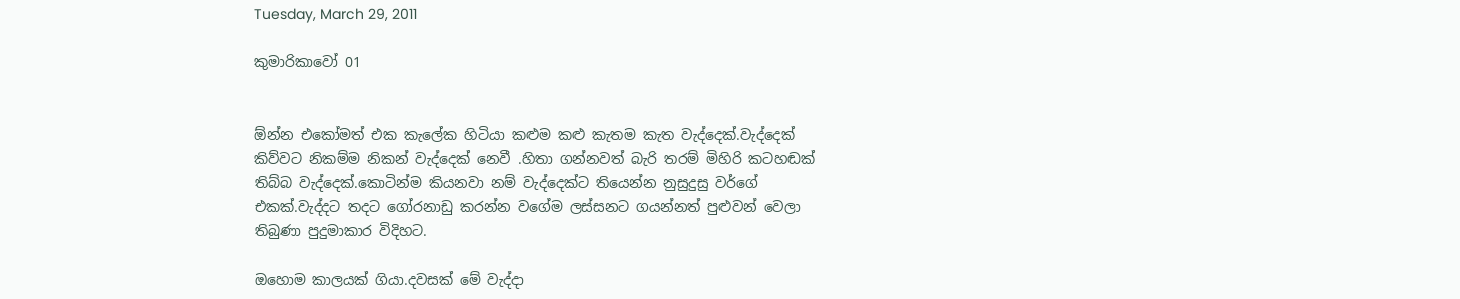Tuesday, March 29, 2011

කුමාරිකාවෝ 01


ඕන්න එකෝමත් එක කැලේක හිටියා කළුම කළු කැතම කැත වැද්දෙක්.වැද්දෙක් කිව්වට නිකම්ම නිකන් වැද්දෙක් නෙවී .හිතා ගන්නවත් බැරි තරම් මිහිරි කටහඬක් තිබ්බ වැද්දෙක්.කොටින්ම කියනවා නම් වැද්දෙක්ට තියෙන්න නුසුදුසු වර්ගේ එකක්.වැද්දට තදට ගෝරනාඩු කරන්න වගේම ලස්සනට ගයන්නත් පුළුවන් වෙලා තිබුණා පුදුමාකාර විදිහට.

ඔහොම කාලයක් ගියා.දවසක් මේ වැද්දා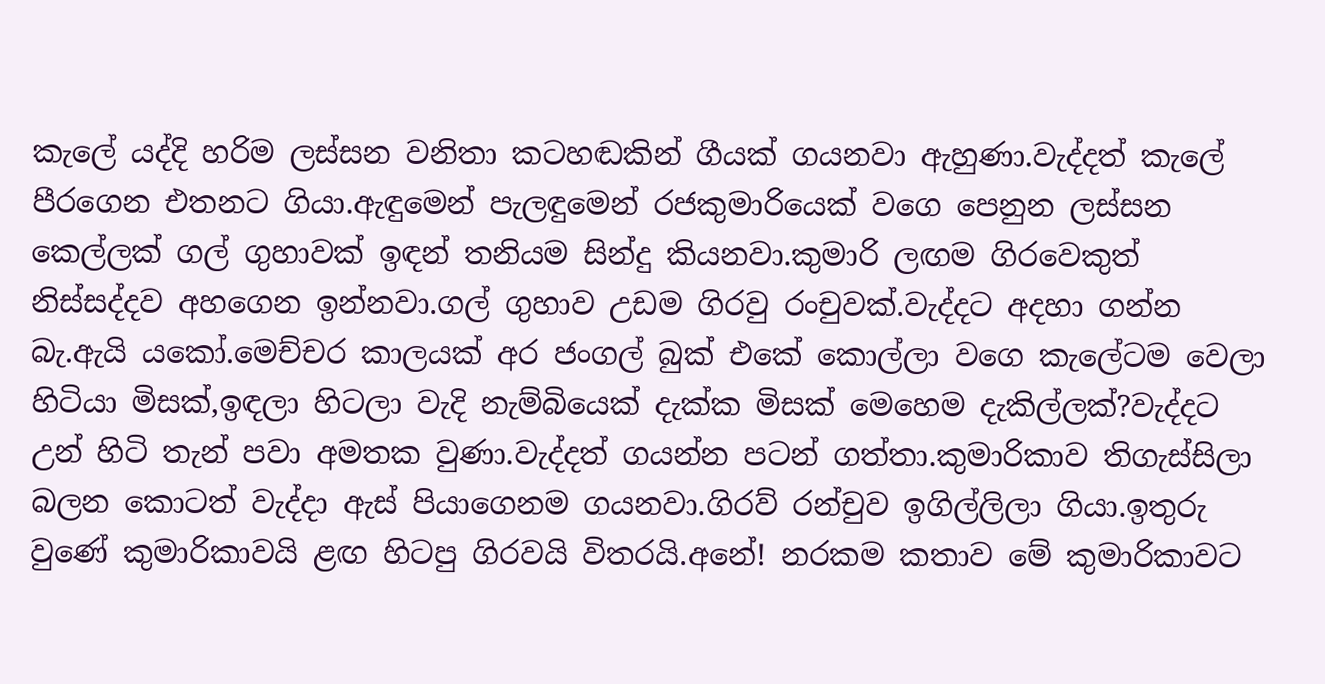කැලේ යද්දි හරිම ලස්සන වනිතා කටහඬකින් ගීයක් ගයනවා ඇහුණා.වැද්දත් කැලේ පීරගෙන එතනට ගියා.ඇඳුමෙන් පැලඳුමෙන් රජකුමාරියෙක් වගෙ පෙනුන ලස්සන කෙල්ලක් ගල් ගුහාවක් ඉඳන් තනියම සින්දු කියනවා.කුමාරි ලඟම ගිරවෙකුත් නිස්සද්දව අහගෙන ඉන්නවා.ගල් ගුහාව උඩම ගිරවු රංචුවක්.වැද්දට අදහා ගන්න බැ.ඇයි යකෝ.මෙච්චර කාලයක් අර ජංගල් බුක් එකේ කොල්ලා වගෙ කැලේටම වෙලා හිටියා මිසක්,ඉඳලා හිටලා වැදි නැම්බියෙක් දැක්ක මිසක් මෙහෙම දැකිල්ලක්?වැද්දට උන් හිටි තැන් පවා අමතක වුණා.වැද්දත් ගයන්න පටන් ගත්තා.කුමාරිකාව තිගැස්සිලා බලන කොටත් වැද්දා ඇස් පියාගෙනම ගයනවා.ගිරව් රන්චුව ඉගිල්ලිලා ගියා.ඉතුරු වුණේ කුමාරිකාවයි ළඟ හිටපු ගිරවයි විතරයි.අනේ! නරකම කතාව මේ කුමාරිකාවට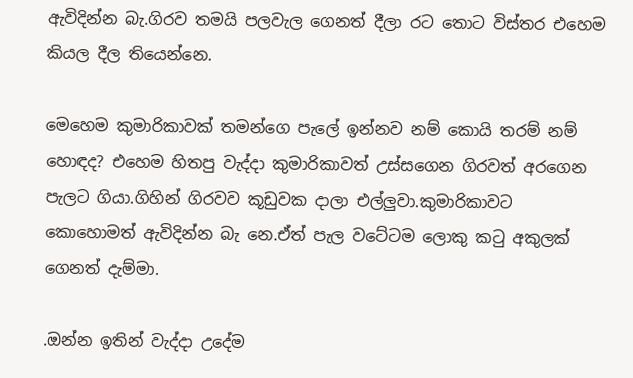ඇවිදින්න බැ.ගිරව තමයි පලවැල ගෙනත් දීලා රට තොට විස්තර එහෙම කියල දීල තියෙන්නෙ.

මෙහෙම කුමාරිකාවක් තමන්ගෙ පැලේ ඉන්නව නම් කොයි තරම් නම් හොඳද? එහෙම හිතපු වැද්දා කුමාරිකාවත් උස්සගෙන ගිරවත් අරගෙන පැලට ගියා.ගිහින් ගිරවව කූඩුවක දාලා එල්ලුවා.කුමාරිකාවට කොහොමත් ඇවිදින්න බැ නෙ.ඒත් පැල වටේටම ලොකු කටු අකුලක් ගෙනත් දැම්මා.

.ඔන්න ඉතින් වැද්දා උදේම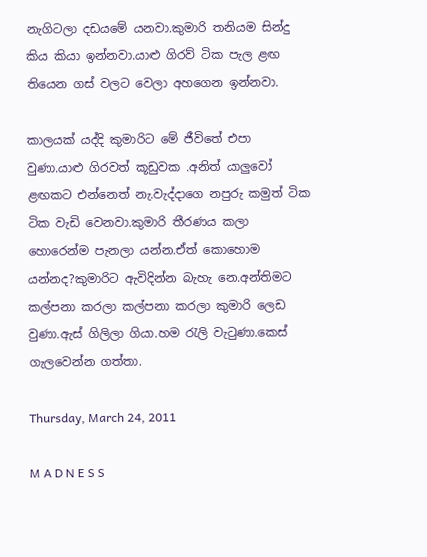නැගිටලා දඩයමේ යනවා.කුමාරි තනියම සින්දු කිය කියා ඉන්නවා.යාළු ගිරව් ටික පැල ළඟ තියෙන ගස් වලට වෙලා අහගෙන ඉන්නවා.

කාලයක් යද්දි කුමාරිට මේ ජීවිතේ එපා වුණා.යාළු ගිරවත් කූඩුවක .අනිත් යාලුවෝ ළඟකට එන්නෙත් නැ.වැද්දාගෙ නපුරු කමුත් ටික ටික වැඩි වෙනවා.කුමාරි තීරණය කලා හොරෙන්ම පැනලා යන්න.ඒත් කොහොම යන්නද?කුමාරිට ඇවිදින්න බැහැ නෙ.අන්තිමට කල්පනා කරලා කල්පනා කරලා කුමාරි ලෙඩ වුණා.ඇස් ගිලිලා ගියා.හම රැලි වැටුණා.කෙස් ගැලවෙන්න ගත්තා.

Thursday, March 24, 2011

M A D N E S S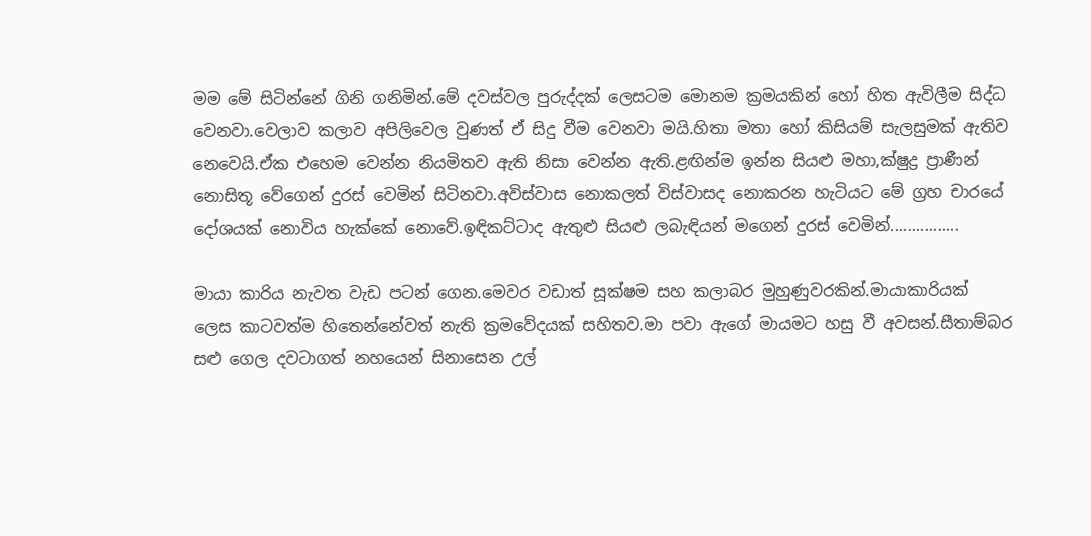මම මේ සිටින්නේ ගිනි ගනිමින්.මේ දවස්වල පුරුද්දක් ලෙසටම මොනම ක්‍රමයකින් හෝ හිත ඇවිලීම සිද්ධ වෙනවා.වෙලාව කලාව අපිලිවෙල වුණත් ඒ සිදු වීම වෙනවා මයි.හිතා මතා හෝ කිසියම් සැලසුමක් ඇතිව නෙවෙයි.ඒක එහෙම වෙන්න නියමිතව ඇති නිසා වෙන්න ඇති.ළඟින්ම ඉන්න සියළු මහා,ක්ෂුද්‍ර ප්‍රාණීන් නොසිතූ වේගෙන් දුරස් වෙමින් සිටිනවා.අවිස්වාස නොකලත් විස්වාසද නොකරන හැටියට මේ ග්‍රහ චාරයේ දෝශයක් නොවිය හැක්කේ නොවේ.ඉඳිකට්ටාද ඇතුළු සියළු ලබැඳියන් මගෙන් දුරස් වෙමින්................

මායා කාරිය නැවත වැඩ පටන් ගෙන.මෙවර වඩාත් සූක්ෂම සහ කලාබර මුහුණුවරකින්.මායාකාරියක් ලෙස කාටවත්ම හිතෙන්නේවත් නැති ක්‍රමවේදයක් සහිතව.මා පවා ඇගේ මායමට හසු වී අවසන්.සීතාම්බර සළු ගෙල දවටාගත් නහයෙන් සිනාසෙන උල්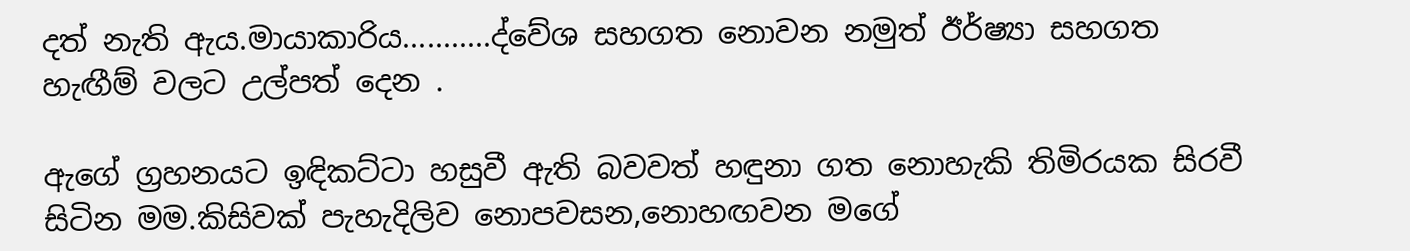දත් නැති ඇය.මායාකාරිය...........ද්වේශ සහගත නොවන නමුත් ඊර්ෂ්‍යා සහගත හැඟීම් වලට උල්පත් දෙන .

ඇගේ ග්‍රහනයට ඉඳිකට්ටා හසුවී ඇති බවවත් හඳුනා ගත නොහැකි තිමිරයක සිරවී සිටින මම.කිසිවක් පැහැදිලිව නොපවසන,නොහඟවන මගේ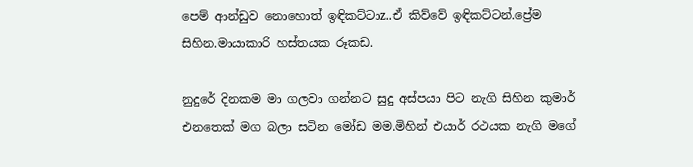පෙම් ආන්ඩුව නොහොත් ඉඳිකට්ටාz..ඒ කිව්වේ ඉඳිකට්ටන්.ප්‍රේම සිහින.මායාකාරි හස්තයක රූකඩ.

නුදුරේ දිනකම මා ගලවා ගන්නට සුදු අස්පයා පිට නැගි සිහින කුමාර් එනතෙක් මග බලා සටින මෝඩ මම.මිහින් එයාර් රථයක නැගි මගේ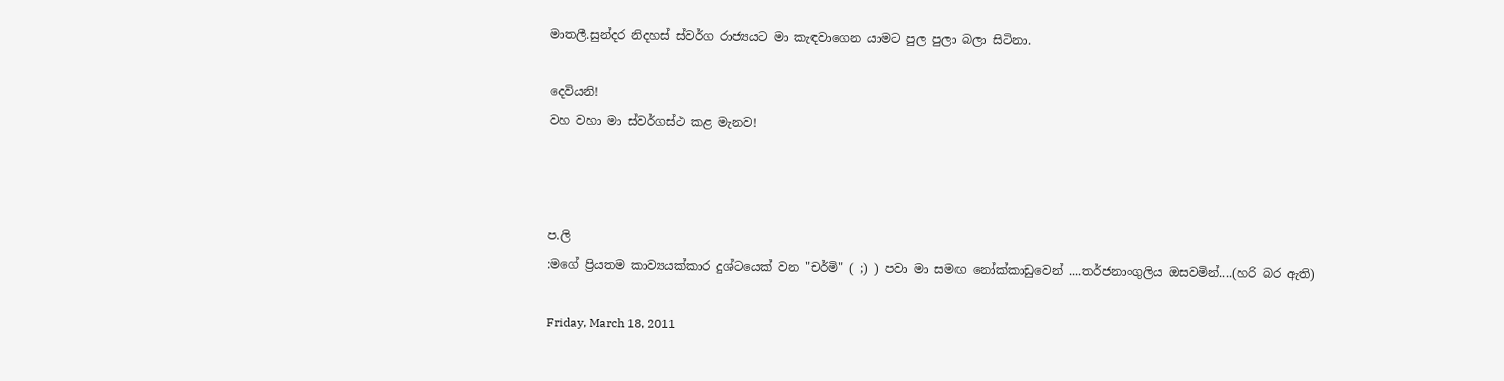මාතලී.සුන්දර නිදහස් ස්වර්ග රාජ්‍යයට මා කැඳවාගෙන යාමට පුල පුලා බලා සිටිනා.

දෙවියනි!
වහ වහා මා ස්වර්ගස්ථ කළ මැනව!



ප.ලි
:මගේ ප්‍රියතම කාව්‍යයක්කාර දුශ්ටයෙක් වන "චර්මි" ( ;) ) පවා මා සමඟ නෝක්කාඩුවෙන් ....තර්ජනාංගුලිය ඔසවමින්....(හරි බර ඇති)

Friday, March 18, 2011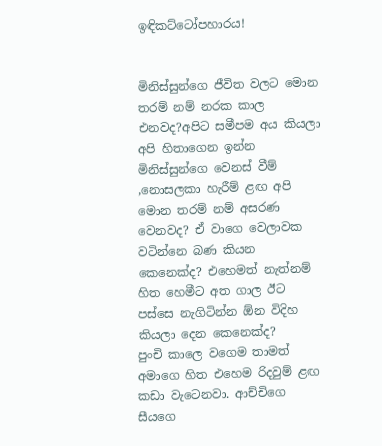ඉඳිකට්ටෝපහාරය!


මිනිස්සුන්ගෙ ජීවිත වලට මොන තරම් නම් නරක කාල එනවද?අපිට සමීපම අය කියලා අපි හිතාගෙන ඉන්න මිනිස්සුන්ගෙ වෙනස් වීම් ,නොසලකා හැරීම් ළඟ අපි මොන තරම් නම් අසරණ වෙනවද? ඒ වාගෙ වෙලාවක වටින්නෙ බණ කියන කෙනෙක්ද? එහෙමත් නැත්නම් හිත හෙමීට අත ගාල ඊට පස්සෙ නැගිටින්න ඕන විදිහ කියලා දෙන කෙනෙක්ද?
පුංචි කාලෙ වගෙම තාමත් අමාගෙ හිත එහෙම රිදවුම් ළඟ කඩා වැටෙනවා. ආච්චිගෙ සීයගෙ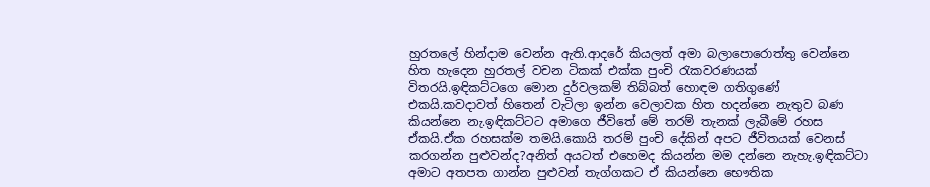හුරතලේ හින්දාම වෙන්න ඇති.ආදරේ කියලත් අමා බලාපොරොත්තු වෙන්නෙ හිත හැදෙන හුරතල් වචන ටිකක් එක්ක පුංචි රැකවරණයක් විතරයි.ඉඳිකට්ටගෙ මොන දුර්වලකම් තිබ්බත් හොඳම ගතිගුණේ එකයි.කවදාවත් හිතෙන් වැටිලා ඉන්න වෙලාවක හිත හදන්නෙ නැතුව බණ කියන්නෙ නැ.ඉඳිකට්ටට අමාගෙ ජීවිතේ මේ තරම් තැනක් ලැබීමේ රහස ඒකයි.ඒක රහසක්ම තමයි.කොයි තරම් පුංචි දේකින් අපට ජීවිතයක් වෙනස් කරගන්න පුළුවන්ද?අනිත් අයටත් එහෙමද කියන්න මම දන්නෙ නැහැ.ඉඳිකට්ටා අමාට අතපත ගාන්න පුළුවන් තැග්ගකට ඒ කියන්නෙ භෞතික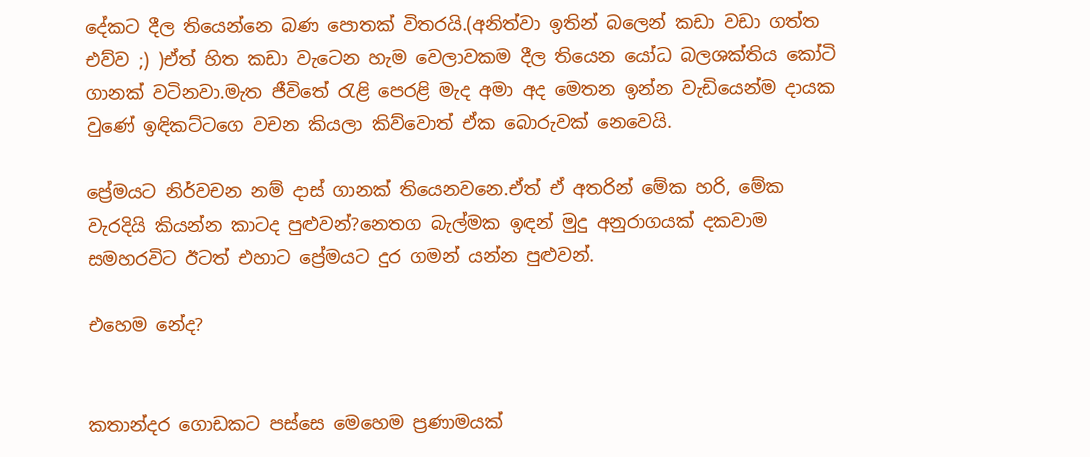දේකට දීල තියෙන්නෙ බණ පොතක් විතරයි.(අනිත්වා ඉතින් බලෙන් කඩා වඩා ගත්ත එව්ව ;) )ඒත් හිත කඩා වැටෙන හැම වෙලාවකම දීල තියෙන යෝධ බලශක්තිය කෝටි ගානක් වටිනවා.මැත ජීවිතේ රැළි පෙරළි මැද අමා අද මෙතන ඉන්න වැඩියෙන්ම දායක වුණේ ඉඳිකට්ටගෙ වචන කියලා කිව්වොත් ඒක බොරුවක් නෙවෙයි.

ප්‍රේමයට නිර්වචන නම් දාස් ගානක් තියෙනවනෙ.ඒත් ඒ අතරින් මේක හරි, මේක වැරදියි කියන්න කාටද පුළුවන්?නෙතග බැල්මක ඉඳන් මුදු අනුරාගයක් දකවාම සමහරවිට ඊටත් එහාට ප්‍රේමයට දුර ගමන් යන්න පුළුවන්.

එහෙම නේද?


කතාන්දර ගොඩකට පස්සෙ මෙහෙම ප්‍රණාමයක්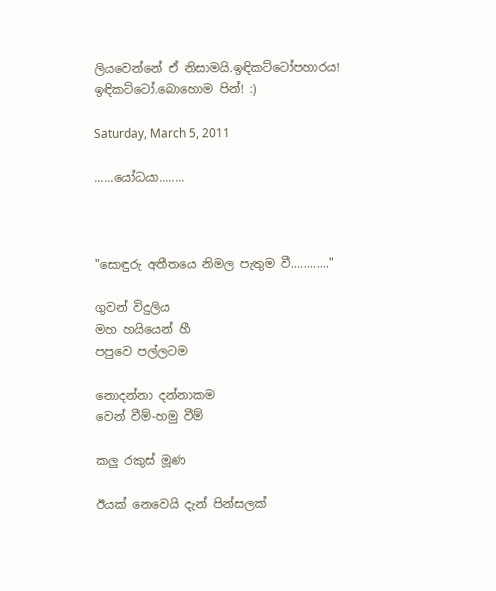ලියවෙන්නේ ඒ නිසාමයි.ඉඳිකට්ටෝපහාරය! ඉඳිකට්ටෝ.බොහොම පින්! :)

Saturday, March 5, 2011

......යෝධයා........



"සොඳුරු අතීතයෙ නිමල පැතුම වී............"

ගුවන් විදුලිය
මහ හයියෙන් හී
පපුවෙ පල්ලටම

නොදන්නා දන්නාකම
වෙන් වීම්-හමු වීම්

කලු රකුස් මූණ

ඊයක් නෙවෙයි දැන් පින්සලක්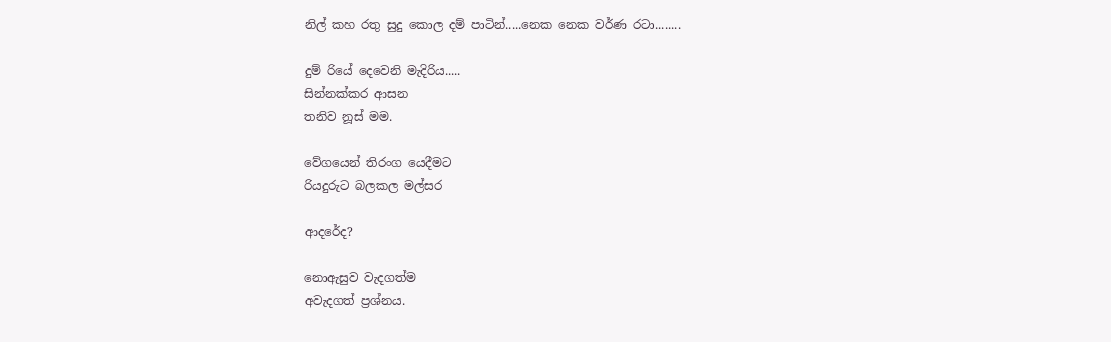නිල් කහ රතු සුදු කොල දම් පාටින්.....නෙක නෙක වර්ණ රටා........

දුම්‍ රියේ දෙවෙනි මැදිරිය.....
සින්නක්කර ආසන
තනිව නූස් මම.

වේගයෙන් තිරංග යෙදීමට
රියදුරුට බලකල මල්සර

ආදරේද?

නොඇසුව වැදගත්ම
අවැදගත් ප්‍රශ්නය.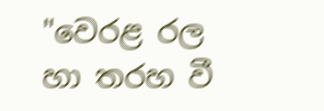"වෙරළ රල හා තරහ වී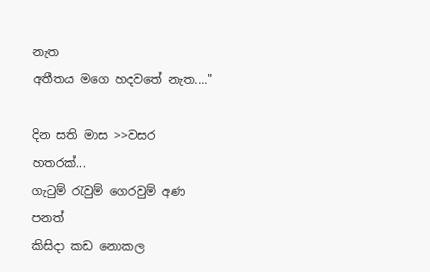නැත
අතීතය මගෙ හදවතේ නැත...."

දින සති මාස >>වසර හතරක්...
ගැටුම් රැවුම් ගෙරවුම් අණ පනත්
කිසිදා කඩ නොකල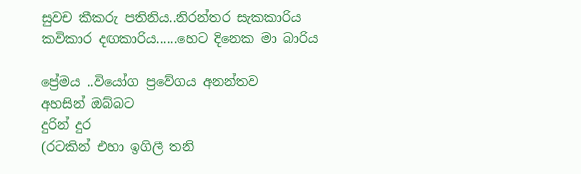සුවච කීකරු පතිනිය..නිරන්තර සැකකාරිය
කවිකාර දඟකාරිය......හෙට දිනෙක මා බාරිය

ප්‍රේමය ..වියෝග ප්‍රවේගය අනන්තව
අහසින් ඔබ්බට
දුරින් දුර
(රටකින් එහා ඉගිලී තනි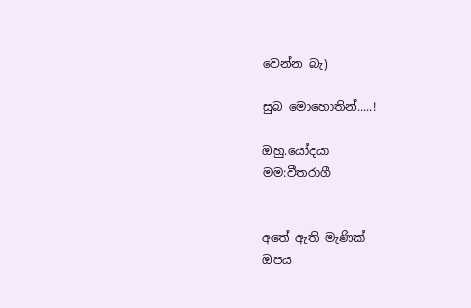වෙන්න බැ)

සුබ මොහොතින්.....!

ඔහු.යෝදයා
මම:වීතරාගී


අතේ ඇති මැණික්
ඔපය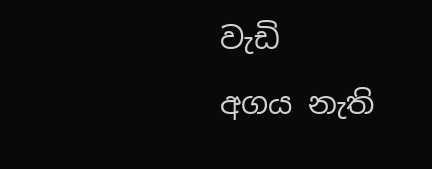වැඩි
අගය නැති